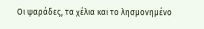Οι ψαράδες, τα χέλια και το λησμονημένο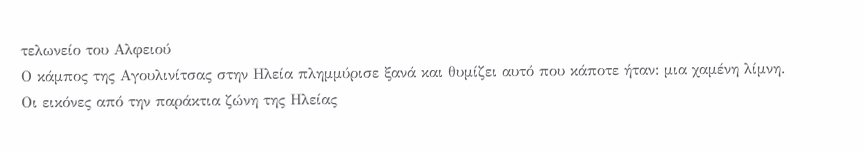τελωνείο του Αλφειού
Ο κάμπος της Αγουλινίτσας στην Ηλεία πλημμύρισε ξανά και θυμίζει αυτό που κάποτε ήταν: μια χαμένη λίμνη.
Οι εικόνες από την παράκτια ζώνη της Ηλείας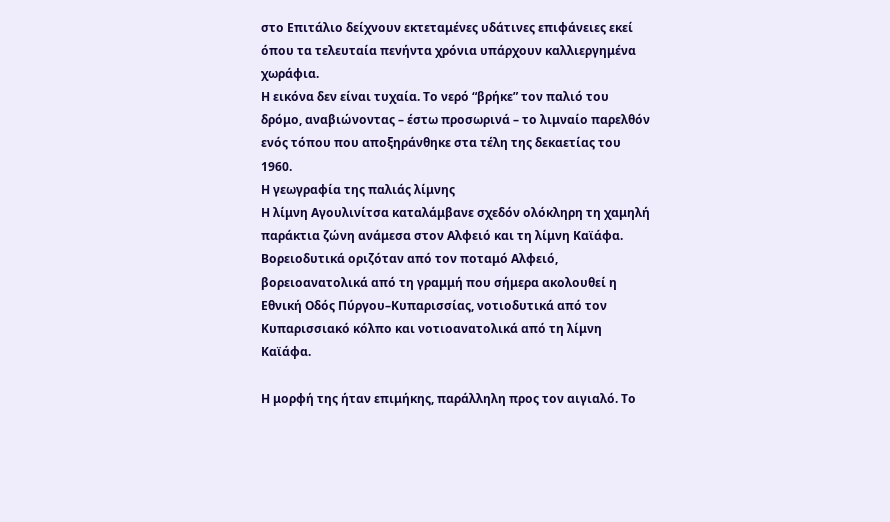στο Επιτάλιο δείχνουν εκτεταμένες υδάτινες επιφάνειες εκεί όπου τα τελευταία πενήντα χρόνια υπάρχουν καλλιεργημένα χωράφια.
Η εικόνα δεν είναι τυχαία. Το νερό “βρήκε” τον παλιό του δρόμο, αναβιώνοντας – έστω προσωρινά – το λιμναίο παρελθόν ενός τόπου που αποξηράνθηκε στα τέλη της δεκαετίας του 1960.
Η γεωγραφία της παλιάς λίμνης
Η λίμνη Αγουλινίτσα καταλάμβανε σχεδόν ολόκληρη τη χαμηλή παράκτια ζώνη ανάμεσα στον Αλφειό και τη λίμνη Καϊάφα. Βορειοδυτικά οριζόταν από τον ποταμό Αλφειό, βορειοανατολικά από τη γραμμή που σήμερα ακολουθεί η Εθνική Οδός Πύργου–Κυπαρισσίας, νοτιοδυτικά από τον Κυπαρισσιακό κόλπο και νοτιοανατολικά από τη λίμνη Καϊάφα.

Η μορφή της ήταν επιμήκης, παράλληλη προς τον αιγιαλό. Το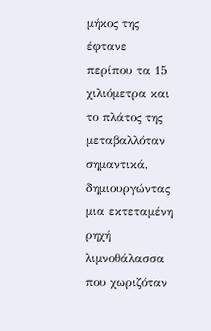μήκος της έφτανε περίπου τα 15 χιλιόμετρα και το πλάτος της μεταβαλλόταν σημαντικά, δημιουργώντας μια εκτεταμένη ρηχή λιμνοθάλασσα που χωριζόταν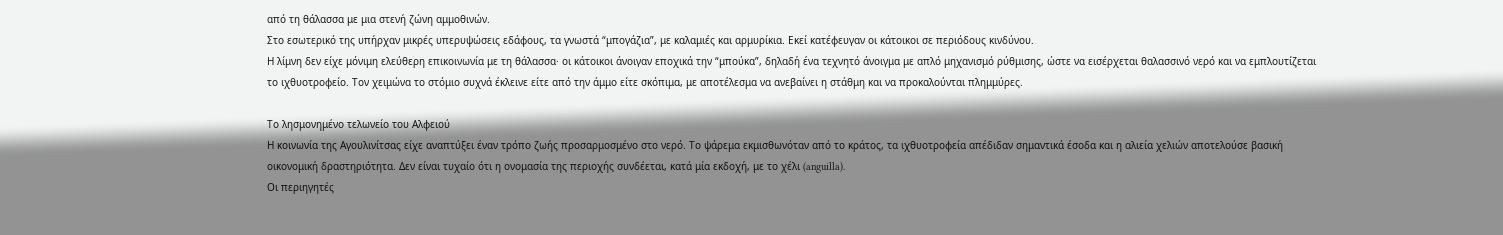από τη θάλασσα με μια στενή ζώνη αμμοθινών.
Στο εσωτερικό της υπήρχαν μικρές υπερυψώσεις εδάφους, τα γνωστά “μπογάζια”, με καλαμιές και αρμυρίκια. Εκεί κατέφευγαν οι κάτοικοι σε περιόδους κινδύνου.
Η λίμνη δεν είχε μόνιμη ελεύθερη επικοινωνία με τη θάλασσα· οι κάτοικοι άνοιγαν εποχικά την “μπούκα”, δηλαδή ένα τεχνητό άνοιγμα με απλό μηχανισμό ρύθμισης, ώστε να εισέρχεται θαλασσινό νερό και να εμπλουτίζεται το ιχθυοτροφείο. Τον χειμώνα το στόμιο συχνά έκλεινε είτε από την άμμο είτε σκόπιμα, με αποτέλεσμα να ανεβαίνει η στάθμη και να προκαλούνται πλημμύρες.

Το λησμονημένο τελωνείο του Αλφειού
Η κοινωνία της Αγουλινίτσας είχε αναπτύξει έναν τρόπο ζωής προσαρμοσμένο στο νερό. Το ψάρεμα εκμισθωνόταν από το κράτος, τα ιχθυοτροφεία απέδιδαν σημαντικά έσοδα και η αλιεία χελιών αποτελούσε βασική οικονομική δραστηριότητα. Δεν είναι τυχαίο ότι η ονομασία της περιοχής συνδέεται, κατά μία εκδοχή, με το χέλι (anguilla).
Οι περιηγητές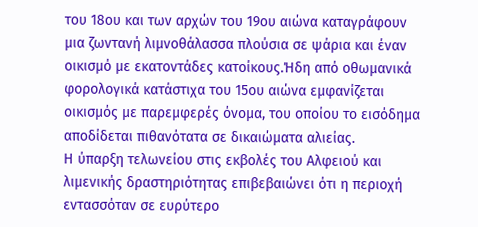του 18ου και των αρχών του 19ου αιώνα καταγράφουν μια ζωντανή λιμνοθάλασσα πλούσια σε ψάρια και έναν οικισμό με εκατοντάδες κατοίκους.Ήδη από οθωμανικά φορολογικά κατάστιχα του 15ου αιώνα εμφανίζεται οικισμός με παρεμφερές όνομα, του οποίου το εισόδημα αποδίδεται πιθανότατα σε δικαιώματα αλιείας.
Η ύπαρξη τελωνείου στις εκβολές του Αλφειού και λιμενικής δραστηριότητας επιβεβαιώνει ότι η περιοχή εντασσόταν σε ευρύτερο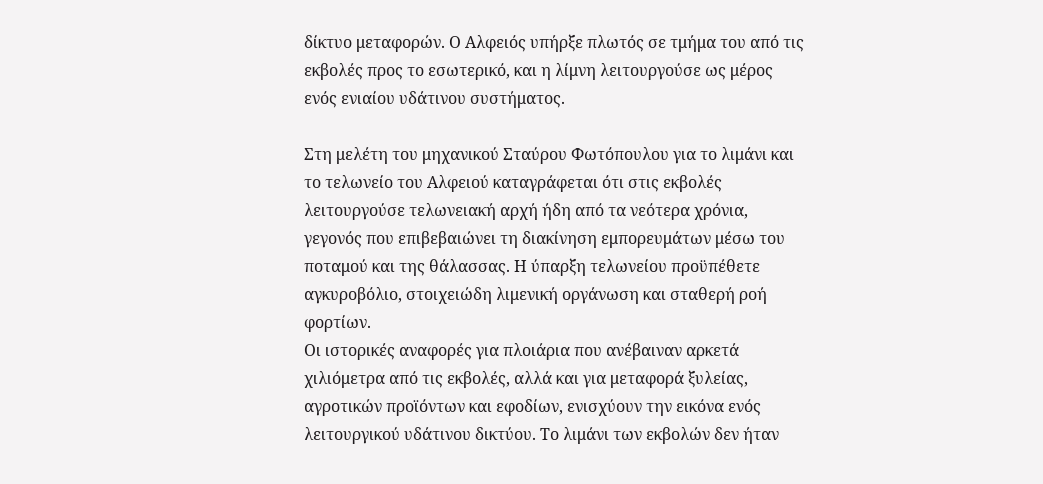δίκτυο μεταφορών. Ο Αλφειός υπήρξε πλωτός σε τμήμα του από τις εκβολές προς το εσωτερικό, και η λίμνη λειτουργούσε ως μέρος ενός ενιαίου υδάτινου συστήματος.

Στη μελέτη του μηχανικού Σταύρου Φωτόπουλου για το λιμάνι και το τελωνείο του Αλφειού καταγράφεται ότι στις εκβολές λειτουργούσε τελωνειακή αρχή ήδη από τα νεότερα χρόνια, γεγονός που επιβεβαιώνει τη διακίνηση εμπορευμάτων μέσω του ποταμού και της θάλασσας. Η ύπαρξη τελωνείου προϋπέθετε αγκυροβόλιο, στοιχειώδη λιμενική οργάνωση και σταθερή ροή φορτίων.
Οι ιστορικές αναφορές για πλοιάρια που ανέβαιναν αρκετά χιλιόμετρα από τις εκβολές, αλλά και για μεταφορά ξυλείας, αγροτικών προϊόντων και εφοδίων, ενισχύουν την εικόνα ενός λειτουργικού υδάτινου δικτύου. Το λιμάνι των εκβολών δεν ήταν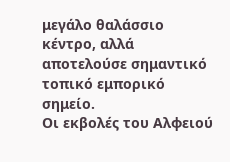μεγάλο θαλάσσιο κέντρο, αλλά αποτελούσε σημαντικό τοπικό εμπορικό σημείο.
Οι εκβολές του Αλφειού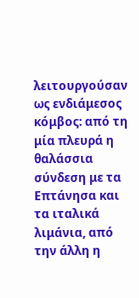λειτουργούσαν ως ενδιάμεσος κόμβος: από τη μία πλευρά η θαλάσσια σύνδεση με τα Επτάνησα και τα ιταλικά λιμάνια, από την άλλη η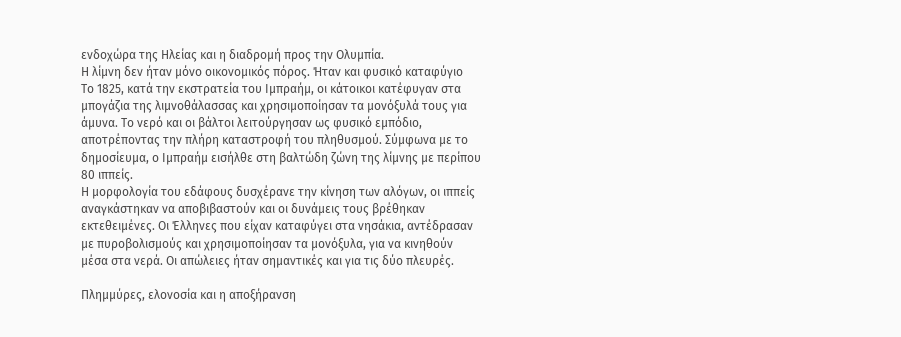ενδοχώρα της Ηλείας και η διαδρομή προς την Ολυμπία.
Η λίμνη δεν ήταν μόνο οικονομικός πόρος. Ήταν και φυσικό καταφύγιο
Το 1825, κατά την εκστρατεία του Ιμπραήμ, οι κάτοικοι κατέφυγαν στα μπογάζια της λιμνοθάλασσας και χρησιμοποίησαν τα μονόξυλά τους για άμυνα. Το νερό και οι βάλτοι λειτούργησαν ως φυσικό εμπόδιο, αποτρέποντας την πλήρη καταστροφή του πληθυσμού. Σύμφωνα με το δημοσίευμα, ο Ιμπραήμ εισήλθε στη βαλτώδη ζώνη της λίμνης με περίπου 80 ιππείς.
Η μορφολογία του εδάφους δυσχέρανε την κίνηση των αλόγων, οι ιππείς αναγκάστηκαν να αποβιβαστούν και οι δυνάμεις τους βρέθηκαν εκτεθειμένες. Οι Έλληνες που είχαν καταφύγει στα νησάκια, αντέδρασαν με πυροβολισμούς και χρησιμοποίησαν τα μονόξυλα, για να κινηθούν μέσα στα νερά. Οι απώλειες ήταν σημαντικές και για τις δύο πλευρές.

Πλημμύρες, ελονοσία και η αποξήρανση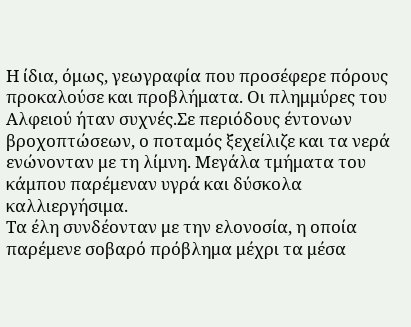Η ίδια, όμως, γεωγραφία που προσέφερε πόρους προκαλούσε και προβλήματα. Οι πλημμύρες του Αλφειού ήταν συχνές.Σε περιόδους έντονων βροχοπτώσεων, ο ποταμός ξεχείλιζε και τα νερά ενώνονταν με τη λίμνη. Μεγάλα τμήματα του κάμπου παρέμεναν υγρά και δύσκολα καλλιεργήσιμα.
Τα έλη συνδέονταν με την ελονοσία, η οποία παρέμενε σοβαρό πρόβλημα μέχρι τα μέσα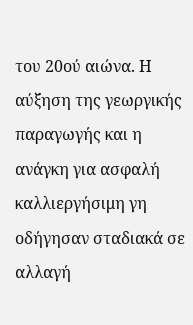του 20ού αιώνα. Η αύξηση της γεωργικής παραγωγής και η ανάγκη για ασφαλή καλλιεργήσιμη γη οδήγησαν σταδιακά σε αλλαγή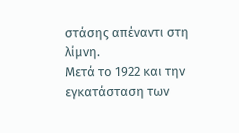στάσης απέναντι στη λίμνη.
Μετά το 1922 και την εγκατάσταση των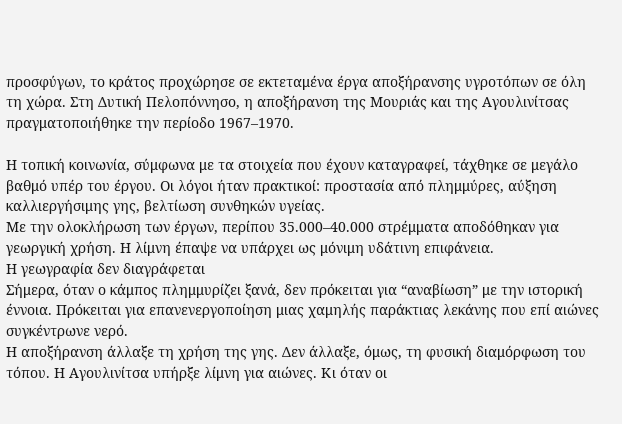προσφύγων, το κράτος προχώρησε σε εκτεταμένα έργα αποξήρανσης υγροτόπων σε όλη τη χώρα. Στη Δυτική Πελοπόννησο, η αποξήρανση της Μουριάς και της Αγουλινίτσας πραγματοποιήθηκε την περίοδο 1967–1970.

Η τοπική κοινωνία, σύμφωνα με τα στοιχεία που έχουν καταγραφεί, τάχθηκε σε μεγάλο βαθμό υπέρ του έργου. Οι λόγοι ήταν πρακτικοί: προστασία από πλημμύρες, αύξηση καλλιεργήσιμης γης, βελτίωση συνθηκών υγείας.
Με την ολοκλήρωση των έργων, περίπου 35.000–40.000 στρέμματα αποδόθηκαν για γεωργική χρήση. Η λίμνη έπαψε να υπάρχει ως μόνιμη υδάτινη επιφάνεια.
Η γεωγραφία δεν διαγράφεται
Σήμερα, όταν ο κάμπος πλημμυρίζει ξανά, δεν πρόκειται για “αναβίωση” με την ιστορική έννοια. Πρόκειται για επανενεργοποίηση μιας χαμηλής παράκτιας λεκάνης που επί αιώνες συγκέντρωνε νερό.
Η αποξήρανση άλλαξε τη χρήση της γης. Δεν άλλαξε, όμως, τη φυσική διαμόρφωση του τόπου. Η Αγουλινίτσα υπήρξε λίμνη για αιώνες. Κι όταν οι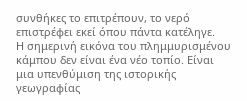συνθήκες το επιτρέπουν, το νερό επιστρέφει εκεί όπου πάντα κατέληγε.
Η σημερινή εικόνα του πλημμυρισμένου κάμπου δεν είναι ένα νέο τοπίο. Είναι μια υπενθύμιση της ιστορικής γεωγραφίας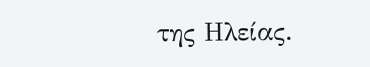της Ηλείας.